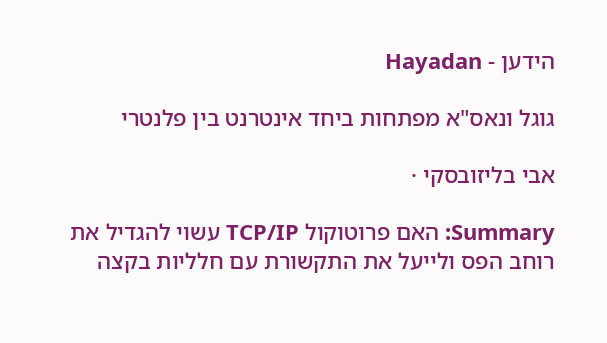הידען - Hayadan

גוגל ונאס"א מפתחות ביחד אינטרנט בין פלנטרי

אבי בליזובסקי ·

Summary: האם פרוטוקול TCP/IP עשוי להגדיל את רוחב הפס ולייעל את התקשורת עם חלליות בקצה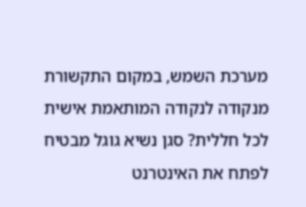מערכת השמש, במקום התקשורת מנקודה לנקודה המותאמת אישית לכל חללית? סגן נשיא גוגל מבטיח לפתח את האינטרנט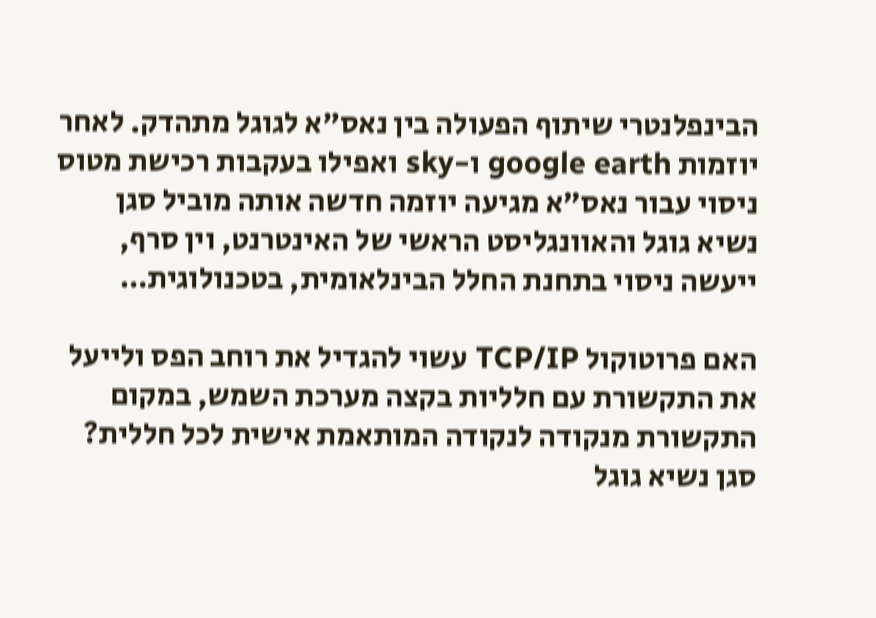הבינפלנטרי שיתוף הפעולה בין נאס"א לגוגל מתהדק. לאחר יוזמות google earth ו-sky ואפילו בעקבות רכישת מטוס ניסוי עבור נאס"א מגיעה יוזמה חדשה אותה מוביל סגן נשיא גוגל והאוונגליסט הראשי של האינטרנט, וין סרף, ייעשה ניסוי בתחנת החלל הבינלאומית, בטכנולוגית…

האם פרוטוקול TCP/IP עשוי להגדיל את רוחב הפס ולייעל את התקשורת עם חלליות בקצה מערכת השמש, במקום התקשורת מנקודה לנקודה המותאמת אישית לכל חללית? סגן נשיא גוגל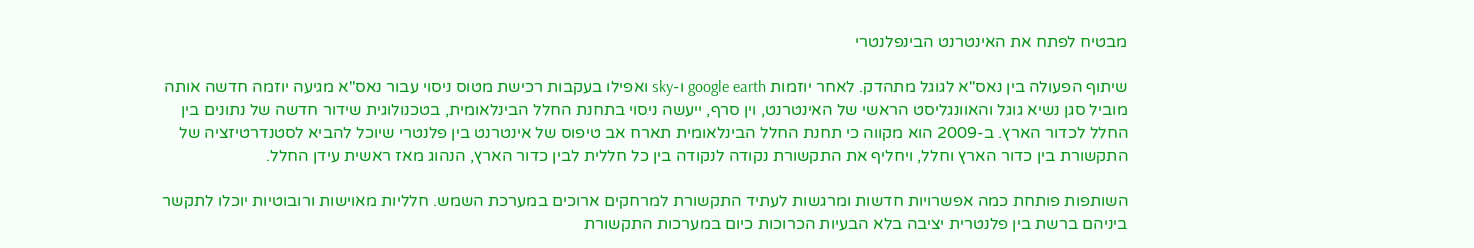מבטיח לפתח את האינטרנט הבינפלנטרי

שיתוף הפעולה בין נאס"א לגוגל מתהדק. לאחר יוזמות google earth ו-sky ואפילו בעקבות רכישת מטוס ניסוי עבור נאס"א מגיעה יוזמה חדשה אותה מוביל סגן נשיא גוגל והאוונגליסט הראשי של האינטרנט, וין סרף, ייעשה ניסוי בתחנת החלל הבינלאומית, בטכנולוגית שידור חדשה של נתונים בין החלל לכדור הארץ. ב-2009 הוא מקווה כי תחנת החלל הבינלאומית תארח אב טיפוס של אינטרנט בין פלנטרי שיוכל להביא לסטנדרטיזציה של התקשורת בין כדור הארץ וחלל, ויחליף את התקשורת נקודה לנקודה בין כל חללית לבין כדור הארץ, הנהוג מאז ראשית עידן החלל.

השותפות פותחת כמה אפשרויות חדשות ומרגשות לעתיד התקשורת למרחקים ארוכים במערכת השמש. חלליות מאוישות ורובוטיות יוכלו לתקשר ביניהם ברשת בין פלנטרית יציבה בלא הבעיות הכרוכות כיום במערכות התקשורת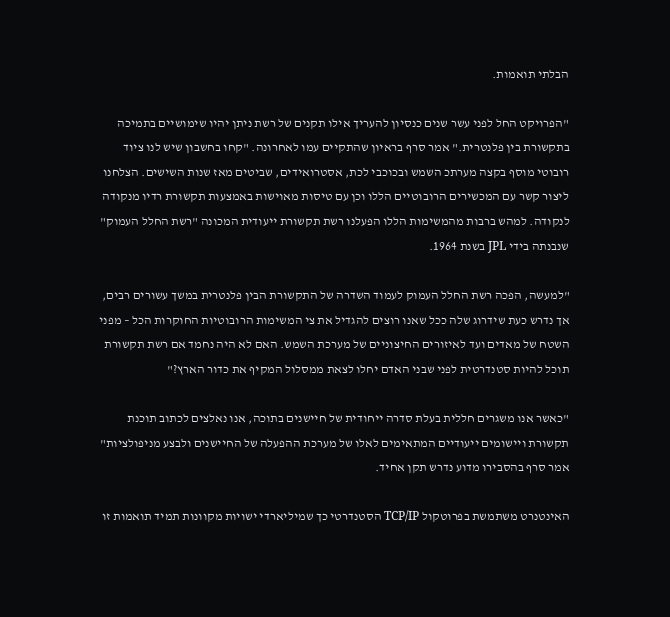הבלתי תואמות.

"הפרויקט החל לפני עשר שנים כנסיון להעריך אילו תקנים של רשת ניתן יהיו שימושיים בתמיכה בתקשורת בין פלנטרית." אמר סרף בראיון שהתקיים עמו לאחרונה. "קחו בחשבון שיש לנו ציוד רובוטי מוסף בקצה מערתכ השמש ובכוכבי לכת, אסטרואידים, שביטים מאז שנות השישים. הצלחנו ליצור קשר עם המכשירים הרובוטיים הללו וכן עם טיסות מאוישות באמצעות תקשורת רדיו מנקודה לנקודה. למהש ברבות מהמשימות הללו הפעלנו רשת תקשורת ייעודית המכונה "רשת החלל העמוק" שנבנתה בידי JPL בשנת 1964.

"למעשה, הפכה רשת החלל העמוק לעמוד השדרה של התקשורת הבין פלנטרית במשך עשורים רבים, אך נדרש כעת שידרוג שלה ככל שאנו רוצים להגדיל את צי המשימות הרובוטיות החוקרות הכל – מפני השטח של מאדים ועד לאיזורים החיצוניים של מערכת השמש. האם לא היה נחמד אם רשת תקשורת תוכל להיות סטנדרטית לפני שבני האדם יחלו לצאת ממסלול המקיף את כדור הארץ?"

"כאשר אנו משגרים חללית בעלת סדרה ייחודית של חיישנים בתוכה, אנו נאלצים לכתוב תוכנת תקשורת ויישומים ייעודיים המתאימים לאלו של מערכת ההפעלה של החיישנים ולבצע מניפולציות" אמר סרף בהסבירו מדוע נדרש תקן אחיד.

האינטנרט משתמשת בפרוטקול TCP/IP הסטנדרטי כך שמיליארדי ישויות מקוונות תמיד תואמות זו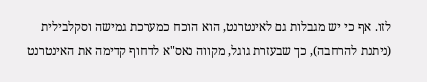לזו. אף כי יש מגבלות גם לאינטרנט, הוא הוכח כמערכת גמישה וסקלבילית (ניתנת להרחבה), כך שבעזרת גוגל, מקווה נאס"א לדחוף קדימה את האינטרנט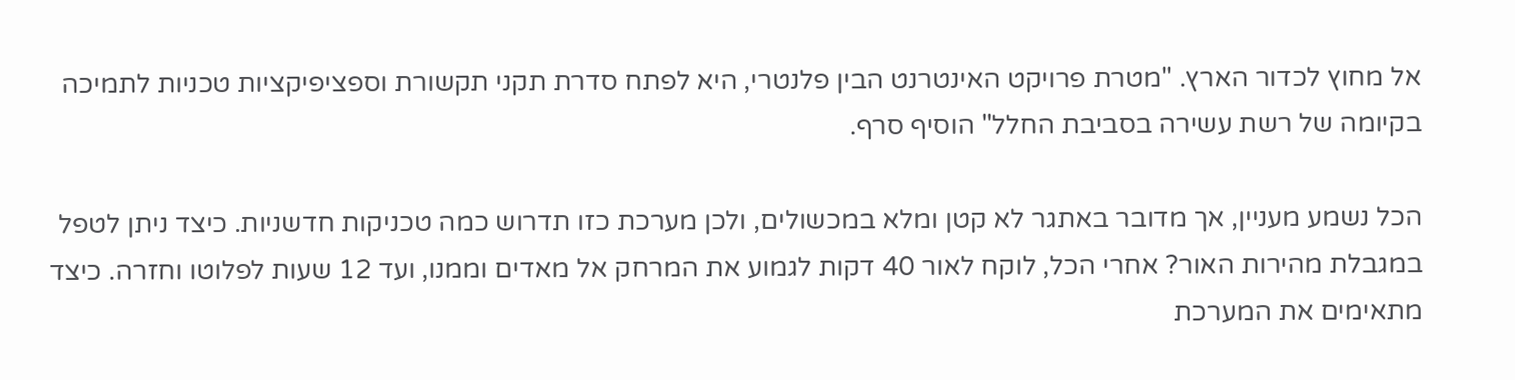אל מחוץ לכדור הארץ. "מטרת פרויקט האינטרנט הבין פלנטרי, היא לפתח סדרת תקני תקשורת וספציפיקציות טכניות לתמיכה בקיומה של רשת עשירה בסביבת החלל" הוסיף סרף.

הכל נשמע מעניין, אך מדובר באתגר לא קטן ומלא במכשולים, ולכן מערכת כזו תדרוש כמה טכניקות חדשניות. כיצד ניתן לטפל במגבלת מהירות האור? אחרי הכל, לוקח לאור 40 דקות לגמוע את המרחק אל מאדים וממנו, ועד 12 שעות לפלוטו וחזרה. כיצד מתאימים את המערכת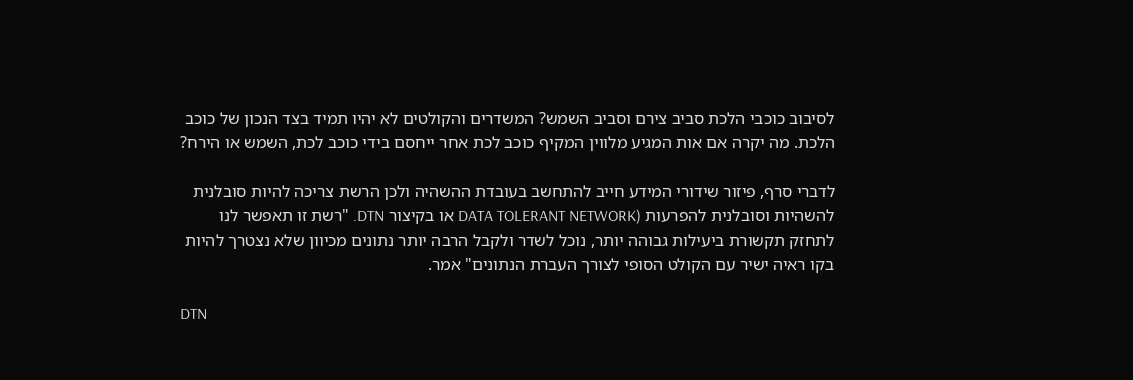לסיבוב כוכבי הלכת סביב צירם וסביב השמש? המשדרים והקולטים לא יהיו תמיד בצד הנכון של כוכב הלכת. מה יקרה אם אות המגיע מלווין המקיף כוכב לכת אחר ייחסם בידי כוכב לכת, השמש או הירח?

לדברי סרף, פיזור שידורי המידע חייב להתחשב בעובדת ההשהיה ולכן הרשת צריכה להיות סובלנית להשהיות וסובלנית להפרעות (DATA TOLERANT NETWORK או בקיצור DTN. "רשת זו תאפשר לנו לתחזק תקשורת ביעילות גבוהה יותר, נוכל לשדר ולקבל הרבה יותר נתונים מכיוון שלא נצטרך להיות בקו ראיה ישיר עם הקולט הסופי לצורך העברת הנתונים" אמר.

DTN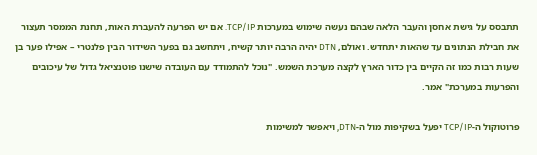תתבסס על גישת אחסן והעבר הלאה שבהם נעשה שימוש במערכות TCP/IP. אם יש הפרעה להעברת האות, תחנת הממסר תעצור את חבילת הנתונים עד שהאות יתחדש. ואולם, DTN יהיה הרבה יותר קשיח, ויתחשב גם בפער השידור הבין פלנטרי – אפילו פער בן שעות רבות כמו זה הקיים בין כדור הארץ לקצה מערכת השמש. "נוכל להתמודד עם העובדה שישנו פוטנציאל גדול של עיכובים והפרעות במערכת" אמר.

פרוטוקול ה-TCP/IP יפעל בשקיפות מול ה-DTN, ויאפשר למשימות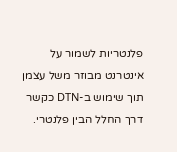פלנטריות לשמור על אינטרנט מבוזר משל עצמן תוך שימוש ב-DTN כקשר דרך החלל הבין פלנטרי.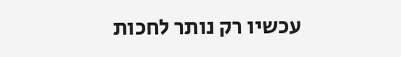עכשיו רק נותר לחכות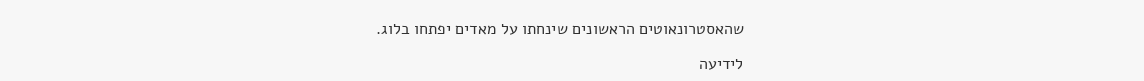שהאסטרונאוטים הראשונים שינחתו על מאדים יפתחו בלוג.

לידיעה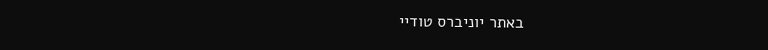באתר יוניברס טודיי